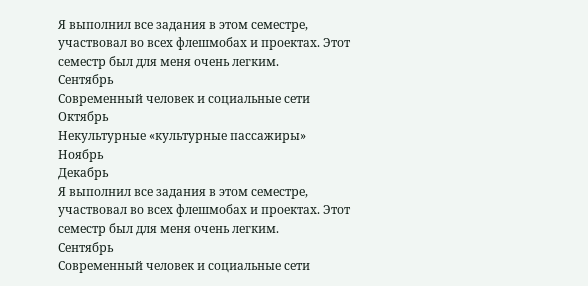Я выполнил все задания в этом семестре, участвовал во всех флешмобах и проектах. Этот семестр был для меня очень легким.
Сентябрь
Современный человек и социальные сети
Октябрь
Некультурные «культурные пассажиры»
Ноябрь
Декабрь
Я выполнил все задания в этом семестре, участвовал во всех флешмобах и проектах. Этот семестр был для меня очень легким.
Сентябрь
Современный человек и социальные сети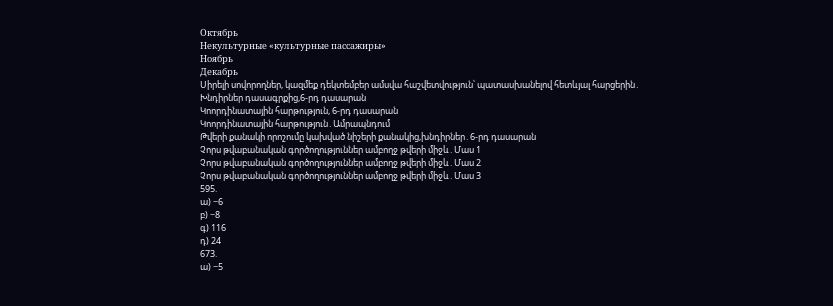Октябрь
Некультурные «культурные пассажиры»
Ноябрь
Декабрь
Սիրելի սովորողներ, կազմեք դեկտեմբեր ամսվա հաշվետվություն՝ պատասխանելով հետևյալ հարցերին․
Խնդիրներ դասագրքից,6-րդ դասարան
Կոորդինատային հարթություն, 6-րդ դասարան
Կոորդինատային հարթություն․Ամրապնդում
Թվերի քանակի որոշումը կախված նիշերի քանակից,խնդիրներ․6-րդ դասարան
Չորս թվաբանական գործողություններ ամբողջ թվերի միջև․Մաս 1
Չորս թվաբանական գործողություններ ամբողջ թվերի միջև․Մաս 2
Չորս թվաբանական գործողություններ ամբողջ թվերի միջև․Մաս 3
595.
ա) −6
բ) −8
գ) 116
դ) 24
673.
ա) −5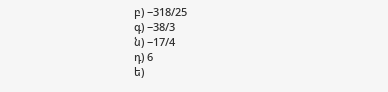բ) −318/25
գ) −38/3
ն) −17/4
դ) 6
ե)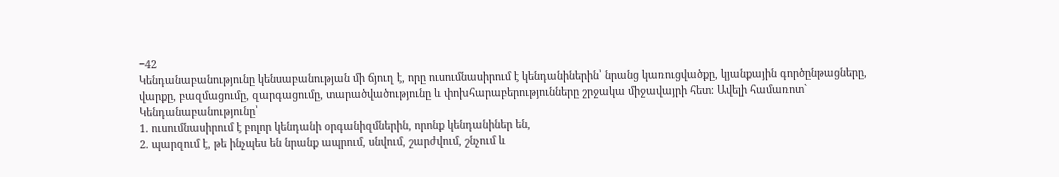−42
Կենդանաբանությունը կենսաբանության մի ճյուղ է, որը ուսումնասիրում է կենդանիներին՝ նրանց կառուցվածքը, կյանքային գործընթացները, վարքը, բազմացումը, զարգացումը, տարածվածությունը և փոխհարաբերությունները շրջակա միջավայրի հետ։ Ավելի համառոտ`
Կենդանաբանությունը՝
1. ուսումնասիրում է բոլոր կենդանի օրգանիզմներին, որոնք կենդանիներ են,
2. պարզում է, թե ինչպես են նրանք ապրում, սնվում, շարժվում, շնչում և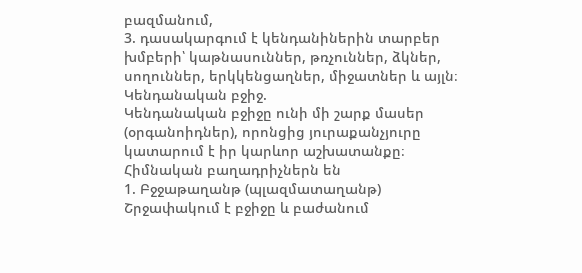բազմանում,
3. դասակարգում է կենդանիներին տարբեր խմբերի՝ կաթնասուններ, թռչուններ, ձկներ, սողուններ, երկկենցաղներ, միջատներ և այլն։
Կենդանական բջիջ.
Կենդանական բջիջը ունի մի շարք մասեր (օրգանոիդներ), որոնցից յուրաքանչյուրը կատարում է իր կարևոր աշխատանքը։ Հիմնական բաղադրիչներն են
1. Բջջաթաղանթ (պլազմատաղանթ)
Շրջափակում է բջիջը և բաժանում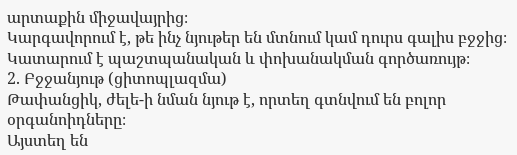արտաքին միջավայրից։
Կարգավորում է, թե ինչ նյութեր են մտնում կամ դուրս գալիս բջջից։
Կատարում է պաշտպանական և փոխանակման գործառույթ։
2. Բջջանյութ (ցիտոպլազմա)
Թափանցիկ, ժելե-ի նման նյութ է, որտեղ գտնվում են բոլոր օրգանոիդները։
Այստեղ են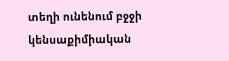տեղի ունենում բջջի կենսաքիմիական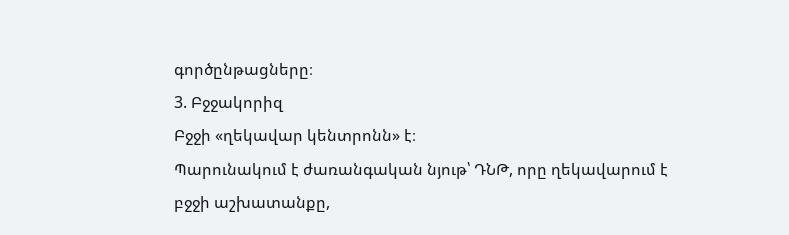գործընթացները։
3. Բջջակորիզ
Բջջի «ղեկավար կենտրոնն» է։
Պարունակում է ժառանգական նյութ՝ ԴՆԹ, որը ղեկավարում է բջջի աշխատանքը,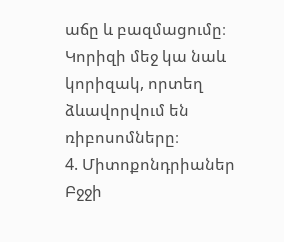աճը և բազմացումը։
Կորիզի մեջ կա նաև կորիզակ, որտեղ ձևավորվում են ռիբոսոմները։
4. Միտոքոնդրիաներ
Բջջի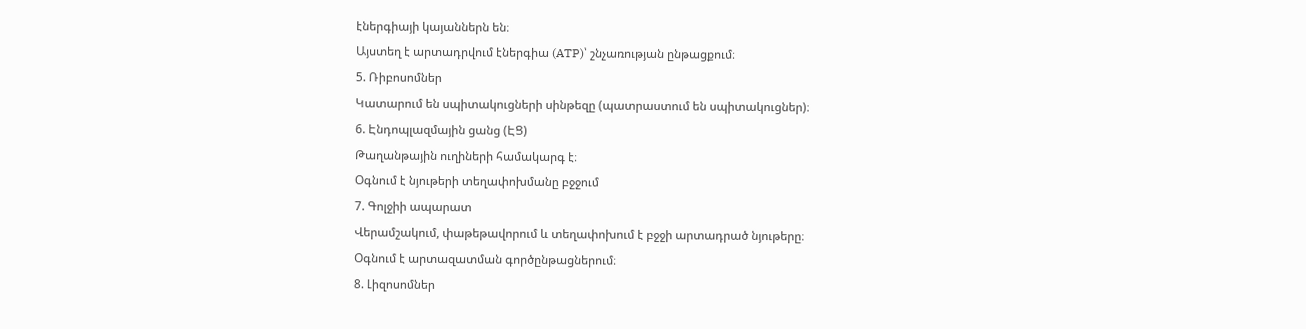էներգիայի կայաններն են։
Այստեղ է արտադրվում էներգիա (ATP)՝ շնչառության ընթացքում։
5. Ռիբոսոմներ
Կատարում են սպիտակուցների սինթեզը (պատրաստում են սպիտակուցներ)։
6. Էնդոպլազմային ցանց (ԷՑ)
Թաղանթային ուղիների համակարգ է։
Օգնում է նյութերի տեղափոխմանը բջջում
7. Գոլջիի ապարատ
Վերամշակում, փաթեթավորում և տեղափոխում է բջջի արտադրած նյութերը։
Օգնում է արտազատման գործընթացներում։
8. Լիզոսոմներ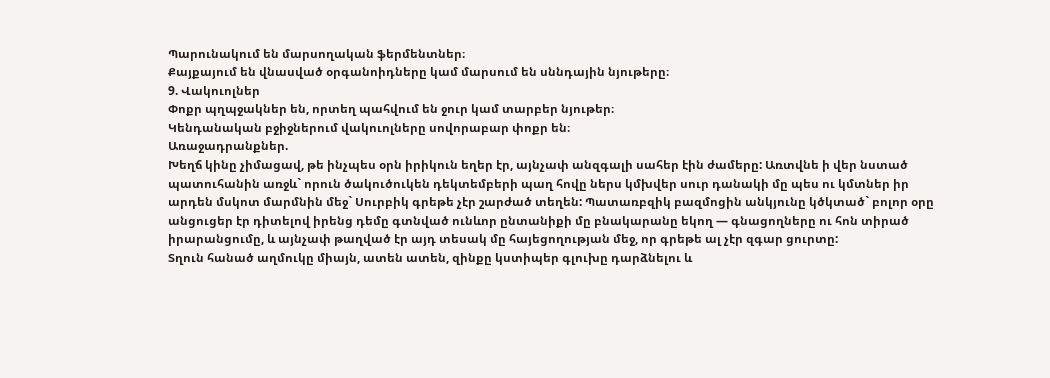Պարունակում են մարսողական ֆերմենտներ։
Քայքայում են վնասված օրգանոիդները կամ մարսում են սննդային նյութերը։
9. Վակուոլներ
Փոքր պղպջակներ են, որտեղ պահվում են ջուր կամ տարբեր նյութեր։
Կենդանական բջիջներում վակուոլները սովորաբար փոքր են։
Առաջադրանքներ.
Խեղճ կինը չիմացավ, թե ինչպես օրն իրիկուն եղեր էր, այնչափ անզգալի սահեր էին ժամերը: Առտվնե ի վեր նստած պատուհանին առջև` որուն ծակուծուկեն դեկտեմբերի պաղ հովը ներս կմխվեր սուր դանակի մը պես ու կմտներ իր արդեն մսկոտ մարմնին մեջ` Սուրբիկ գրեթե չէր շարժած տեղեն: Պատառբզիկ բազմոցին անկյունը կծկտած` բոլոր օրը անցուցեր էր դիտելով իրենց դեմը գտնված ունևոր ընտանիքի մը բնակարանը եկող — գնացողները ու հոն տիրած իրարանցումը, և այնչափ թաղված էր այդ տեսակ մը հայեցողության մեջ, որ գրեթե ալ չէր զգար ցուրտը:
Տղուն հանած աղմուկը միայն, ատեն ատեն, զինքը կստիպեր գլուխը դարձնելու և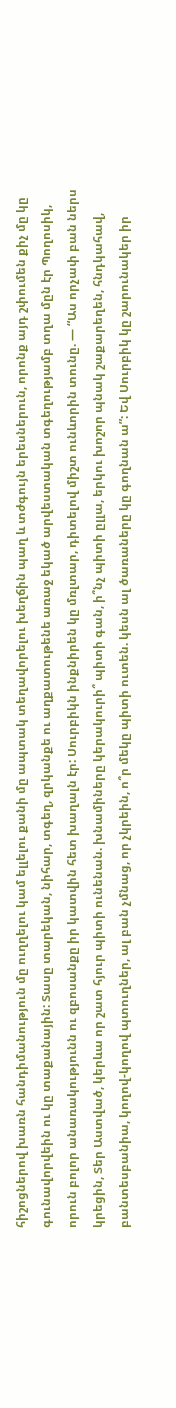հիշոցներով խառն հանդիմանություն մը ուղղելու կամ ելլելու քանի մը ապտակ տեղավորելու խեղճին պաղ և տժգույն երեսներուն, որոնք այդ շփումեն քիչ մը կը գունավորվեին ու կը տաքանային: Տասը տարեկան, նիհար, տգեղ, զրկանքե ու աղքատութենե առաջ եկած արվեստական տգեղությամբ տղա մըն էր Պողոսիկ, որուն բոլոր անառակությունն ու զբոսանքը իր կատվին հետ խաղալն էր: Սուրբիկն ինքնիրեն կը մռլտար, դիտելով միշտ ունևորին տունը. — “Աս որչափ բան ներս կրեցին, Տեր Աստված, կերևա որ շատ հյուր պիտի ունենան. խնամիները կերակուրի՞ պիտի գան, ի՞նչ պիտի ըլլա, երկու խոշոր պնակ շաքարեղեն, հնդկահավ, բանտեսբանիա, կողով-կողով պտուղներ, ալ բան չմնաց, որ չկրեին, ո՞ր մեկը պիտի ուտեն. կեսն ալ ծառաները կը գողնան ա”: Եվ Սուրբիկ կը շարունակեր իր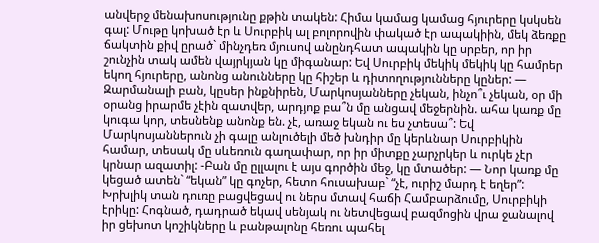անվերջ մենախոսությունը քթին տակեն: Հիմա կամաց կամաց հյուրերը կսկսեն գալ: Մութը կոխած էր և Սուրբիկ ալ բոլորովին փակած էր ապակիին, մեկ ձեռքը ճակտին քիվ ըրած` մինչդեռ մյուսով անընդհատ ապակին կը սրբեր, որ իր շունչին տակ ամեն վայրկյան կը միգանար: Եվ Սուրբիկ մեկիկ մեկիկ կը համրեր եկող հյուրերը, անոնց անունները կը հիշեր և դիտողությունները կըներ: — Զարմանալի բան, կըսեր ինքնիրեն, Մարկոսյանները չեկան, ինչո՞ւ չեկան, օր մի օրանց իրարմե չէին զատվեր, արդյոք բա՞ն մը անցավ մեջերնին. ահա կառք մը կուգա կոր, տեսնենք անոնք են. չէ, առաջ եկան ու ես չտեսա՞: Եվ Մարկոսյաններուն չի գալը անլուծելի մեծ խնդիր մը կերևնար Սուրբիկին համար, տեսակ մը սևեռուն գաղափար, որ իր միտքը չարչրկեր և ուրկե չէր կրնար ազատիլ: -Բան մը ըլլալու է այս գործին մեջ, կը մտածեր: — Նոր կառք մը կեցած ատեն` “եկան” կը գոչեր, հետո հուսախաբ` “չէ, ուրիշ մարդ է եղեր”: Խրխլիկ տան դուռը բացվեցավ ու ներս մտավ հաճի Համբարձումը, Սուրբիկի էրիկը: Հոգնած, դադրած եկավ սենյակ ու նետվեցավ բազմոցին վրա ջանալով իր ցեխոտ կոշիկները և բանթալոնը հեռու պահել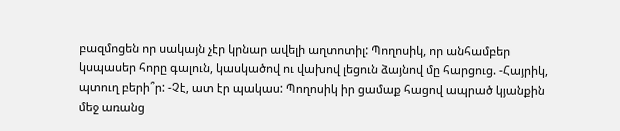բազմոցեն որ սակայն չէր կրնար ավելի աղտոտիլ: Պողոսիկ, որ անհամբեր կսպասեր հորը գալուն, կասկածով ու վախով լեցուն ձայնով մը հարցուց. -Հայրիկ, պտուղ բերի՞ր: -Չէ, ատ էր պակաս: Պողոսիկ իր ցամաք հացով ապրած կյանքին մեջ առանց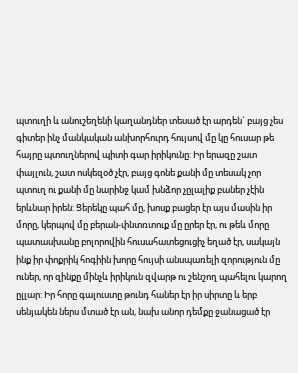պտուղի և անուշեղենի կաղանդներ տեսած էր արդեն` բայց չես գիտեր ինչ մանկական անխորհուրդ հույսով մը կը հուսար թե հայրը պտուղներով պիտի գար իրիկունը: Իր երազը շատ փայլուն, շատ ոսկեզօծ չէր, բայց գոնե քանի մը տեսակ չոր պտուղ ու քանի մը նարինջ կամ խնձոր չըլալիք բաներ չէին երևնար իրեն: Ցերեկը պահ մը, խոսք բացեր էր այս մասին իր մորը, կերպով մը բերան-փնտռտուք մը ըրեր էր, ու թեև մորը պատասխանը բոլորովին հուսահատեցուցիչ եղած էր, սակայն ինք իր փոքրիկ հոգիին խորը հույսի անսպառելի զորություն մը ուներ, որ զինքը մինչև իրիկուն զվարթ ու շենշող պահելու կարող ըլլար: Իր հորը գալուստը թունդ հաներ էր իր սիրտը և երբ սենյակեն ներս մտած էր ան, նախ անոր դեմքը ջանացած էր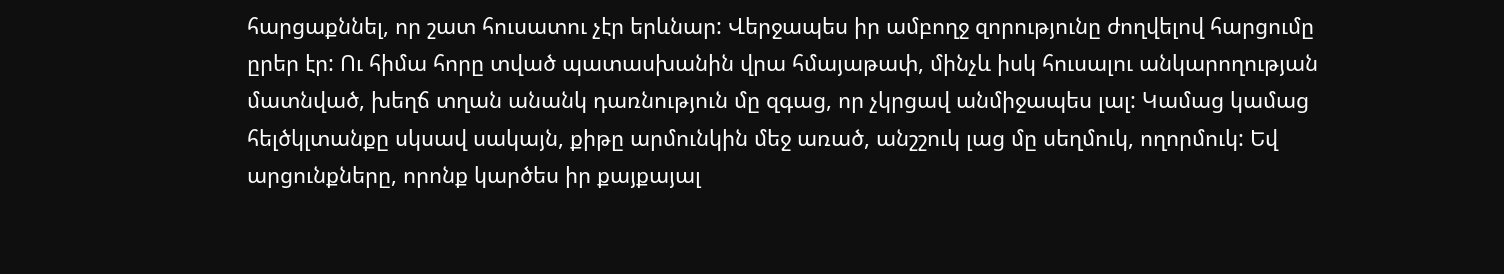հարցաքննել, որ շատ հուսատու չէր երևնար: Վերջապես իր ամբողջ զորությունը ժողվելով հարցումը ըրեր էր: Ու հիմա հորը տված պատասխանին վրա հմայաթափ, մինչև իսկ հուսալու անկարողության մատնված, խեղճ տղան անանկ դառնություն մը զգաց, որ չկրցավ անմիջապես լալ: Կամաց կամաց հելծկլտանքը սկսավ սակայն, քիթը արմունկին մեջ առած, անշշուկ լաց մը սեղմուկ, ողորմուկ: Եվ արցունքները, որոնք կարծես իր քայքայալ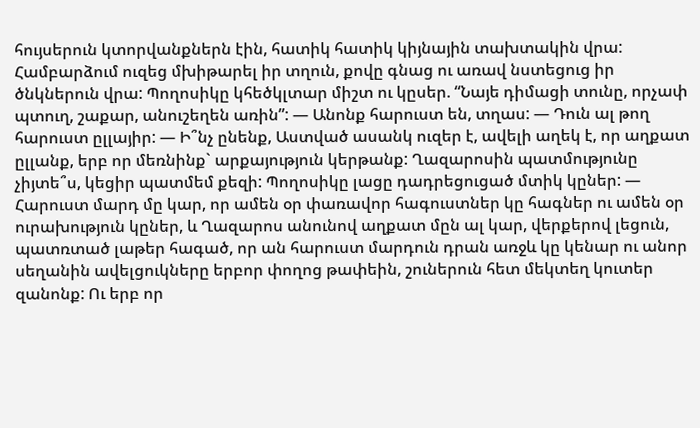հույսերուն կտորվանքներն էին, հատիկ հատիկ կիյնային տախտակին վրա: Համբարձում ուզեց մխիթարել իր տղուն, քովը գնաց ու առավ նստեցուց իր ծնկներուն վրա: Պողոսիկը կհեծկլտար միշտ ու կըսեր. “Նայե դիմացի տունը, որչափ պտուղ, շաքար, անուշեղեն առին”: — Անոնք հարուստ են, տղաս: — Դուն ալ թող հարուստ ըլլայիր: — Ի՞նչ ընենք, Աստված ասանկ ուզեր է, ավելի աղեկ է, որ աղքատ ըլլանք, երբ որ մեռնինք` արքայություն կերթանք: Ղազարոսին պատմությունը չիյտե՞ս, կեցիր պատմեմ քեզի: Պողոսիկը լացը դադրեցուցած մտիկ կըներ: — Հարուստ մարդ մը կար, որ ամեն օր փառավոր հագուստներ կը հագներ ու ամեն օր ուրախություն կըներ, և Ղազարոս անունով աղքատ մըն ալ կար, վերքերով լեցուն, պատռտած լաթեր հագած, որ ան հարուստ մարդուն դրան առջև կը կենար ու անոր սեղանին ավելցուկները երբոր փողոց թափեին, շուներուն հետ մեկտեղ կուտեր զանոնք: Ու երբ որ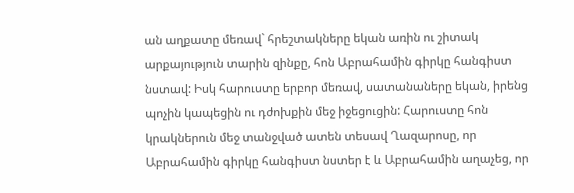ան աղքատը մեռավ` հրեշտակները եկան առին ու շիտակ արքայություն տարին զինքը, հոն Աբրահամին գիրկը հանգիստ նստավ: Իսկ հարուստը երբոր մեռավ, սատանաները եկան, իրենց պոչին կապեցին ու դժոխքին մեջ իջեցուցին: Հարուստը հոն կրակներուն մեջ տանջված ատեն տեսավ Ղազարոսը, որ Աբրահամին գիրկը հանգիստ նստեր է և Աբրահամին աղաչեց, որ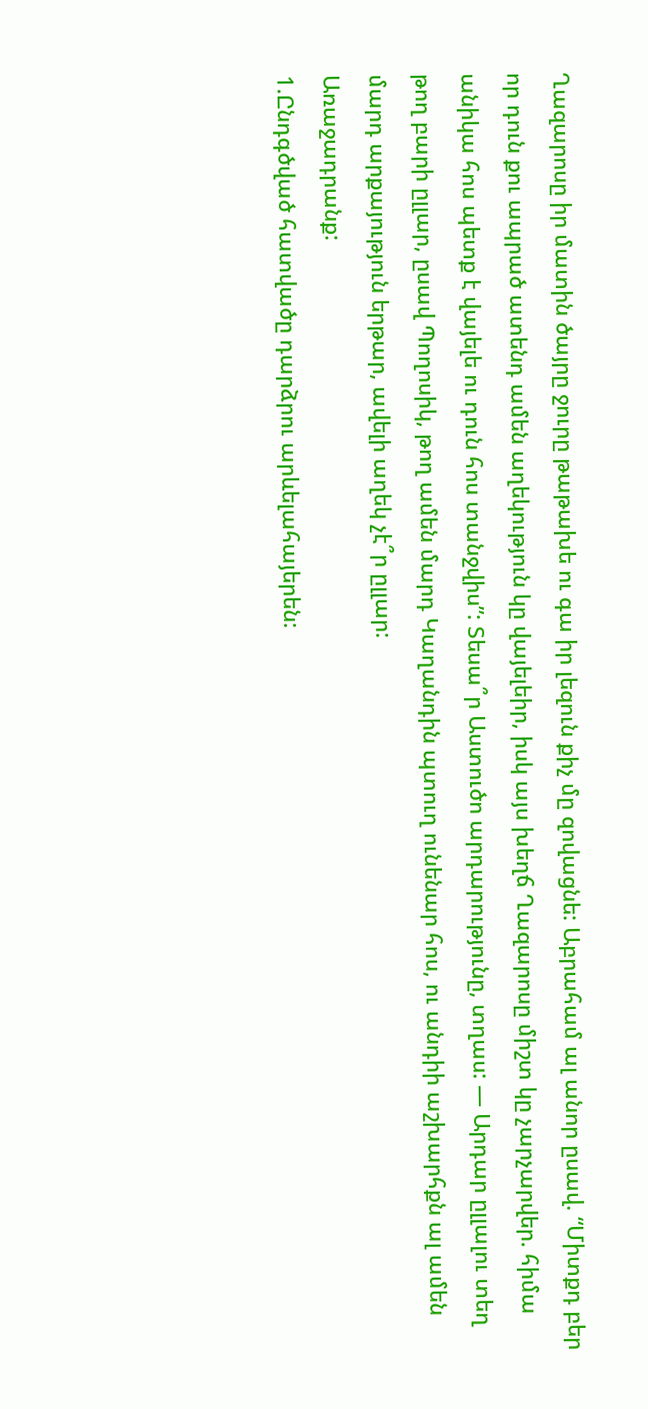Ղազարոսը իր մատին ծայրը ջուրը թաթախե ու գա իր լեզուն քիչ մը զովացնե: Աբրահամ ալ անոր ըսավ. “Միտքդ բեր որ դուն քու ապրած ատենդ ամեն աղեկություն կը վայելեիր, իսկ այս խեղճ Ղազարոսը միշտ կը չարչարվեր. հիմա անիկա հոս պետք է վայելե ու դուն հոս տանջվիս”: Տեսա՞ր Աստուծո արդարությունը, տղաս: — Արդար ըլլալու տեղ թող բարի ըլլար, ըսավ Պողոսիկ, թող ամեն մարդ Կաղանդին պտուղ ունենար հոս, ու անդիի աշխարհքն ալ ամեն մարդ արքայություն երթար, ավելի աղեկ չէ՞ր ըլլար:
Առաջադրանք:
1.Ընդգծված հատվածը դարձրու արևելահայերեն: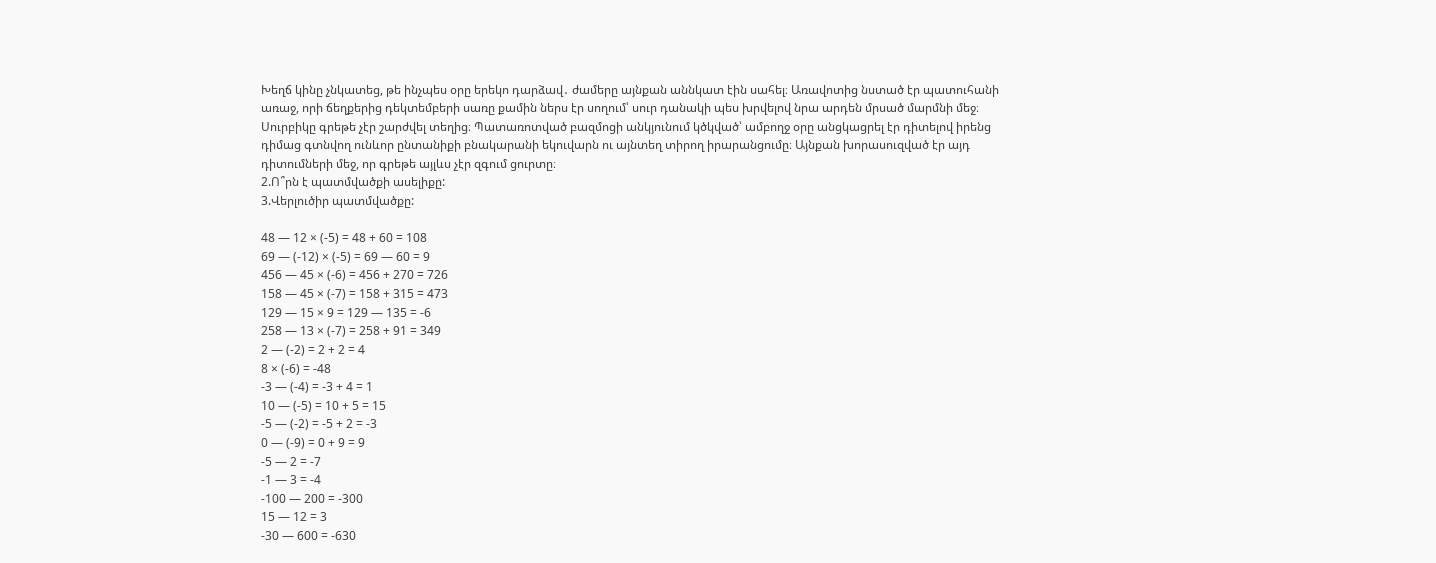Խեղճ կինը չնկատեց, թե ինչպես օրը երեկո դարձավ․ ժամերը այնքան աննկատ էին սահել։ Առավոտից նստած էր պատուհանի առաջ, որի ճեղքերից դեկտեմբերի սառը քամին ներս էր սողում՝ սուր դանակի պես խրվելով նրա արդեն մրսած մարմնի մեջ։ Սուրբիկը գրեթե չէր շարժվել տեղից։ Պատառոտված բազմոցի անկյունում կծկված՝ ամբողջ օրը անցկացրել էր դիտելով իրենց դիմաց գտնվող ունևոր ընտանիքի բնակարանի եկուվարն ու այնտեղ տիրող իրարանցումը։ Այնքան խորասուզված էր այդ դիտումների մեջ, որ գրեթե այլևս չէր զգում ցուրտը։
2.Ո՞րն է պատմվածքի ասելիքը:
3.Վերլուծիր պատմվածքը:

48 — 12 × (-5) = 48 + 60 = 108
69 — (-12) × (-5) = 69 — 60 = 9
456 — 45 × (-6) = 456 + 270 = 726
158 — 45 × (-7) = 158 + 315 = 473
129 — 15 × 9 = 129 — 135 = -6
258 — 13 × (-7) = 258 + 91 = 349
2 — (-2) = 2 + 2 = 4
8 × (-6) = -48
-3 — (-4) = -3 + 4 = 1
10 — (-5) = 10 + 5 = 15
-5 — (-2) = -5 + 2 = -3
0 — (-9) = 0 + 9 = 9
-5 — 2 = -7
-1 — 3 = -4
-100 — 200 = -300
15 — 12 = 3
-30 — 600 = -630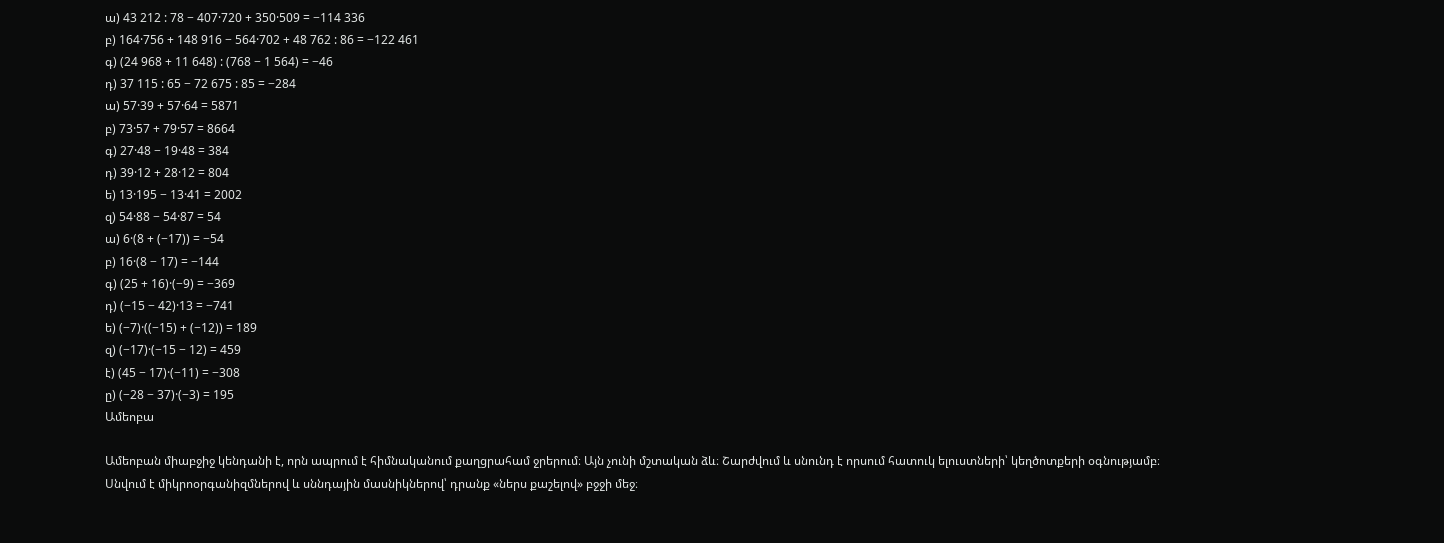ա) 43 212 : 78 − 407·720 + 350·509 = −114 336
բ) 164·756 + 148 916 − 564·702 + 48 762 : 86 = −122 461
գ) (24 968 + 11 648) : (768 − 1 564) = −46
դ) 37 115 : 65 − 72 675 : 85 = −284
ա) 57·39 + 57·64 = 5871
բ) 73·57 + 79·57 = 8664
գ) 27·48 − 19·48 = 384
դ) 39·12 + 28·12 = 804
ե) 13·195 − 13·41 = 2002
զ) 54·88 − 54·87 = 54
ա) 6·(8 + (−17)) = −54
բ) 16·(8 − 17) = −144
գ) (25 + 16)·(−9) = −369
դ) (−15 − 42)·13 = −741
ե) (−7)·((−15) + (−12)) = 189
զ) (−17)·(−15 − 12) = 459
է) (45 − 17)·(−11) = −308
ը) (−28 − 37)·(−3) = 195
Ամեոբա

Ամեոբան միաբջիջ կենդանի է, որն ապրում է հիմնականում քաղցրահամ ջրերում։ Այն չունի մշտական ձև։ Շարժվում և սնունդ է որսում հատուկ ելուստների՝ կեղծոտքերի օգնությամբ։ Սնվում է միկրոօրգանիզմներով և սննդային մասնիկներով՝ դրանք «ներս քաշելով» բջջի մեջ։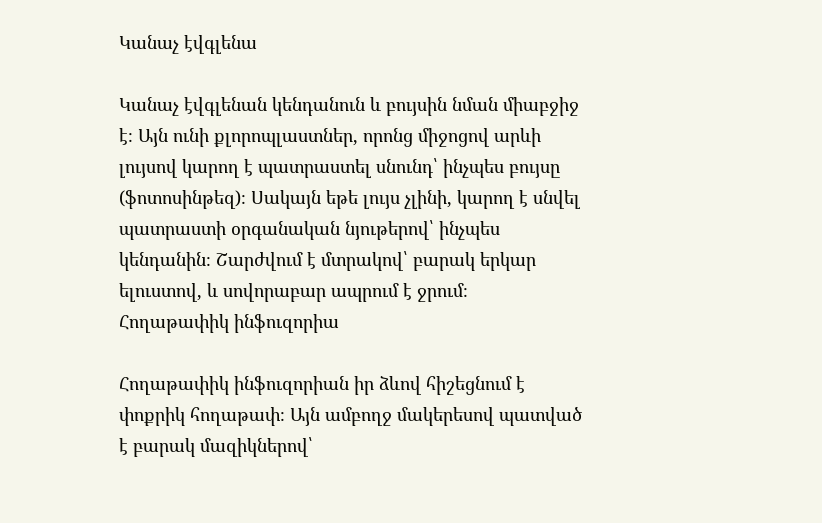Կանաչ էվգլենա

Կանաչ էվգլենան կենդանուն և բույսին նման միաբջիջ է։ Այն ունի քլորոպլաստներ, որոնց միջոցով արևի լույսով կարող է պատրաստել սնունդ՝ ինչպես բույսը (ֆոտոսինթեզ)։ Սակայն եթե լույս չլինի, կարող է սնվել պատրաստի օրգանական նյութերով՝ ինչպես կենդանին։ Շարժվում է մտրակով՝ բարակ երկար ելուստով, և սովորաբար ապրում է ջրում։
Հողաթափիկ ինֆուզորիա

Հողաթափիկ ինֆուզորիան իր ձևով հիշեցնում է փոքրիկ հողաթափ։ Այն ամբողջ մակերեսով պատված է բարակ մազիկներով՝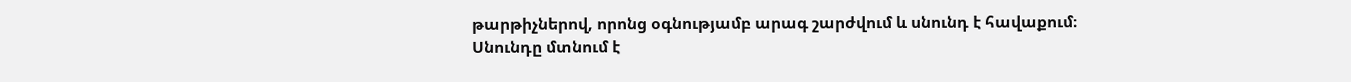թարթիչներով, որոնց օգնությամբ արագ շարժվում և սնունդ է հավաքում։ Սնունդը մտնում է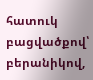հատուկ բացվածքով՝ բերանիկով,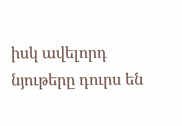իսկ ավելորդ նյութերը դուրս են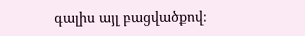գալիս այլ բացվածքով։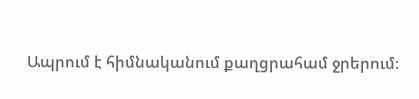Ապրում է հիմնականում քաղցրահամ ջրերում։